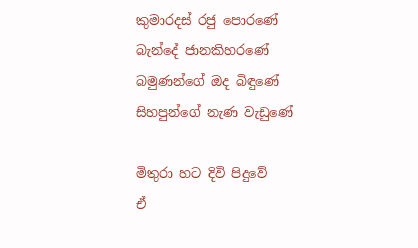කුමාරදස් රජු පොරණේ
බැන්දේ ජානකිහරණේ
බමුණන්ගේ ඔද බිඳුණේ
සිහපුන්ගේ නැණ වැඩුණේ

මිතුරා හට දිවි පිදුවේ
ඒ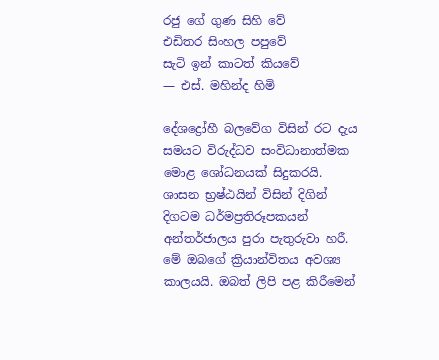රජු ගේ ගුණ සිහි වේ
එඩිතර සිංහල පපුවේ
සැටි ඉන් කාටත් කියවේ
— එස්. මහින්ද හිමි

දේශද්‍රෝහී බලවේග විසින් රට දැය සමයට විරුද්ධව සංවිධානාත්මක මොළ ශෝධනයක් සිදුකරයි. ශාසන භ්‍රෂ්ඨයින් විසින් දිගින් දිගටම ධර්මප්‍රතිරූපකයන් අන්තර්ජාලය පුරා පැතුරුවා හරී. මේ ඔබගේ ක්‍රියාන්විතය අවශ්‍ය කාලයයි. ඔබත් ලිපි පළ කිරීමෙන්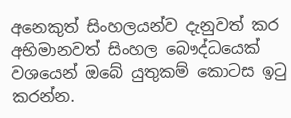අනෙකුත් සිංහලයන්ව දැනුවත් කර අභිමානවත් සිංහල බෞද්ධයෙක් වශයෙන් ඔබේ යුතුකම් කොටස ඉ‍ටු කරන්න.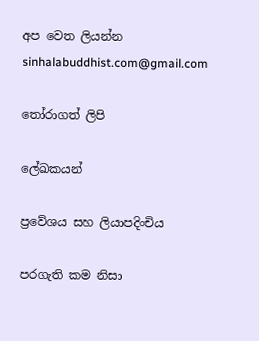අප වෙත ලියන්න sinhalabuddhist.com@gmail.com

තෝරාගත් ලිපි

ලේඛකයන්

ප්‍රවේශය සහ ලියාපදිංචිය

පරගැති කම නිසා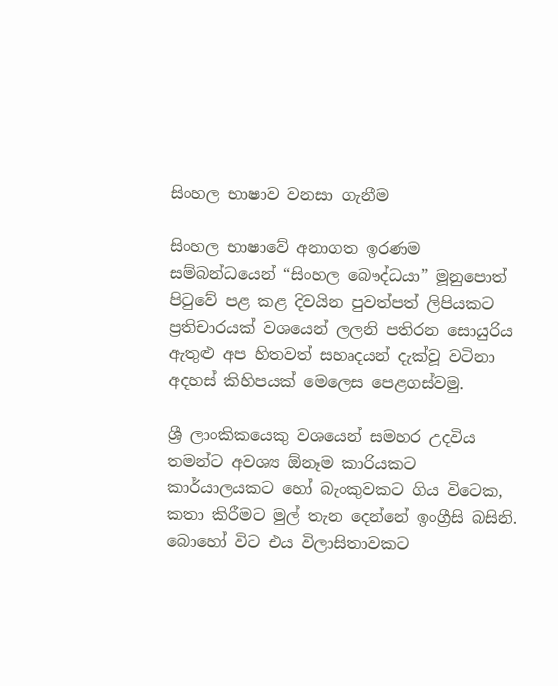සිංහල භාෂාව වනසා ගැනීම

සිංහල භාෂාවේ අනාගත ඉරණම සම්බන්ධයෙන් “සිංහල බෞද්ධයා” මූනුපොත් පි‍ටුවේ පළ කළ දිවයින පුවත්පත් ලිපියකට ප්‍රතිචාරයක් වශයෙන් ලලනි පතිරන සොයුරිය ඇතුළු අප හිතවත් සහෘදයන් දැක්වූ වටිනා අදහස් කිහිපයක් මෙලෙස පෙළගස්වමු.

ශ්‍රී ලාංකිකයෙකු වශයෙන් සමහර උදවිය තමන්ට අවශ්‍ය ඕනෑම කාරියකට කාර්යාලයකට හෝ බැංකුවකට ගිය විටෙක, කතා කිරීමට මුල් තැන දෙන්නේ ඉංග්‍රීසි බසිනි. බොහෝ විට එය විලාසිතාවකට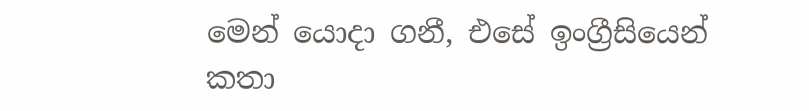මෙන් යොදා ගනී, එසේ ඉංග්‍රීසියෙන් කතා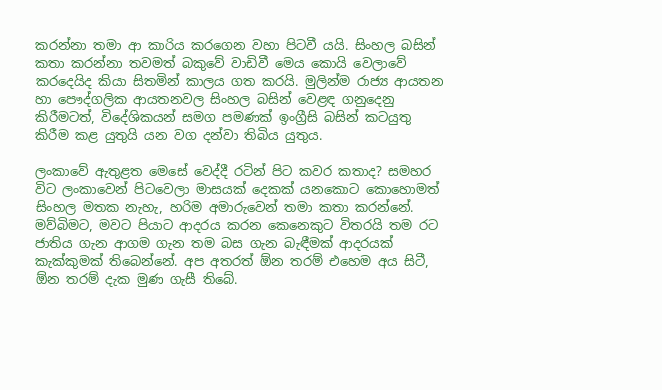කරන්නා තමා ආ කාරිය කරගෙන වහා පිටවී යයි. සිංහල බසින් කතා කරන්නා තවමත් බකුවේ වාඩිවී මෙය කොයි වෙලාවේ කරදෙයිද කියා සිතමින් කාලය ගත කරයි. මුලින්ම රාජ්‍ය ආයතන හා පෞද්ගලික ආයතනවල සිංහල බසින් වෙළඳ ගනුදෙනු කිරීමටත්, විදේශිකයන් සමග පමණක් ඉංග්‍රීසි බසින් කටයුතු කිරීම කළ යුතුයි යන වග දන්වා තිබිය යුතුය.

ලංකාවේ ඇතුළත මෙසේ වෙද්දී රටින් පිට කවර කතාද? සමහර විට ලංකාවෙන් පිටවෙලා මාසයක් දෙකක් යනකොට කොහොමත් සිංහල මතක නැහැ, හරිම අමාරුවෙන් තමා කතා කරන්නේ. මව්බිමට, මවට පියාට ආදරය කරන කෙනෙකුට විතරයි තම රට ජාතිය ගැන ආගම ගැන තම බස ගැන බැඳීමක් ආදරයක් කැක්කුමක් තිබෙන්නේ. අප අතරත් ඕන තරම් එහෙම අය සිටී, ඕන තරම් දැක මුණ ගැසී තිබේ.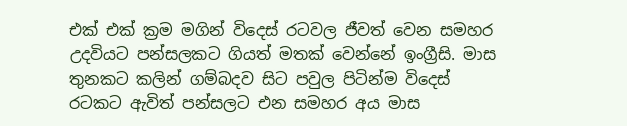එක් එක් ක්‍රම මගින් විදෙස් රටවල ජීවත් වෙන සමහර උදවියට පන්සලකට ගියත් මතක් වෙන්නේ ඉංග්‍රීසි. මාස තුනකට කලින් ගම්බදව සිට පවුල පිටින්ම විදෙස් රටකට ඇවිත් පන්සලට එන සමහර අය මාස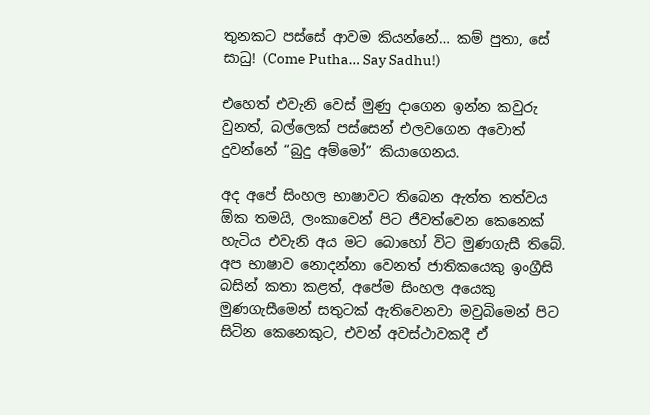තුනකට පස්සේ ආවම කියන්නේ… කම් පුතා, සේ සාධු! (Come Putha… Say Sadhu!)

එහෙත් එවැනි වෙස් මුණු දාගෙන ඉන්න කවුරු වුනත්, බල්ලෙක් පස්සෙන් එලවගෙන අවොත් දුවන්නේ “බුදු අම්මෝ” කියාගෙනය.

අද අපේ සිංහල භාෂාවට තිබෙන ඇත්ත තත්වය ඕක තමයි, ලංකාවෙන් පිට ජීවත්වෙන කෙනෙක් හැටිය එවැනි අය මට බොහෝ විට මුණගැසී තිබේ. අප භාෂාව නොදන්නා වෙනත් ජාතිකයෙකු ඉංග්‍රීසි බසින් කතා කළත්, අපේම සිංහල අයෙකු මුණගැසීමෙන් සතුටක් ඇතිවෙනවා මවුබිමෙන් පිට සිටින කෙනෙකුට, එවන් අවස්ථාවකදී ඒ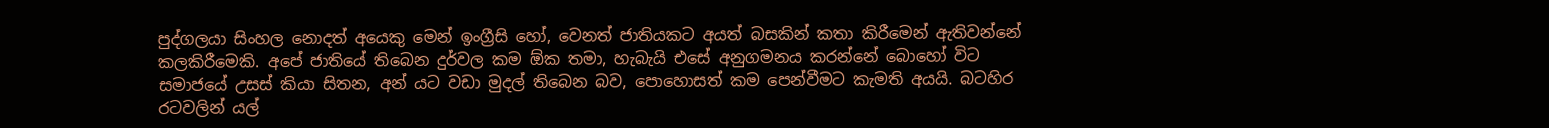පුද්ගලයා සිංහල නොදත් අයෙකු මෙන් ඉංග්‍රීසි හෝ, වෙනත් ජාතියකට අයත් බසකින් කතා කිරීමෙන් ඇතිවන්නේ කලකිරීමෙකි. අපේ ජාතියේ තිබෙන දුර්වල කම ඕක තමා, හැබැයි එසේ අනුගමනය කරන්නේ බොහෝ විට සමාජයේ උසස් කියා සිතන, අන් යට වඩා මුදල් තිබෙන බව, පොහොසත් කම පෙන්වීමට කැමති අයයි. බටහිර රටවලින් යල්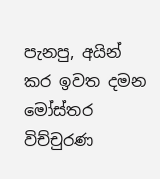පැනපු, අයින් කර ඉවත දමන මෝස්‌තර විච්චුරණ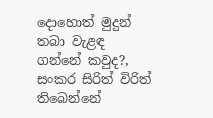දොහොත් මුදුන් තබා වැළඳ ගන්නේ කවුද?, සංකර සිරිත් විරිත් තිබෙන්නේ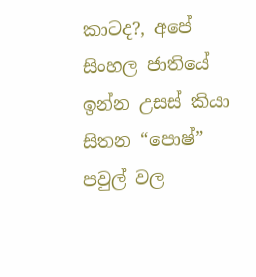කාටද?, අපේ සිංහල ජාතියේ ඉන්න උසස් කියා සිතන “පොෂ්” පවුල් වල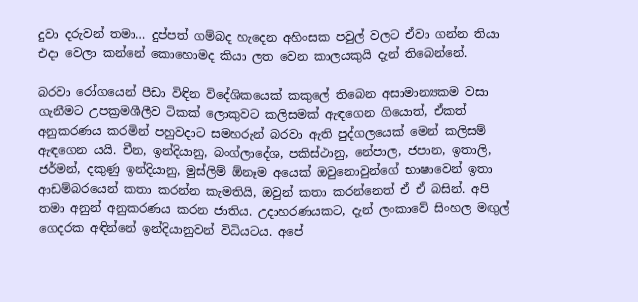දුවා දරුවන් තමා… දුප්පත් ගම්බද හැදෙන අහිංසක පවුල් වලට ඒවා ගන්න තියා එදා වෙලා කන්නේ කොහොමද කියා ලත වෙන කාලයකුයි දැන් තිබෙන්නේ.

බරවා රෝගයෙන් පීඩා විඳින විදේශිකයෙක් කකුලේ තිබෙන අසාමාන්‍යකම වසා ගැනීමට උපක්‍රමශීලීව ටිකක් ලොකුවට කලිසමක් ඇඳගෙන ගියොත්, ඒකත් අනුකරණය කරමින් පහුවදාට සමහරුන් බරවා ඇති පුද්ගලයෙක් මෙන් කලිසම් ඇඳගෙන යයි. චීන, ඉන්දියානු, බංග්ලාදේශ, පකිස්ථානු, නේපාල, ජපාන, ඉතාලි, ජර්මන්, දකුණු ඉන්දියානු, මුස්ලිම් ඕනෑම අයෙක් ඔවුනොවුන්ගේ භාෂාවෙන් ඉතා ආඩම්බරයෙන් කතා කරන්න කැමතියි, ඔවුන් කතා කරන්නෙත් ඒ ඒ බසින්. අපි තමා අනුන් අනුකරණය කරන ජාතිය. උදාහරණයකට, දැන් ලංකාවේ සිංහල මඟුල් ගෙදරක අඳින්නේ ඉන්දියානුවන් විධියටය. අපේ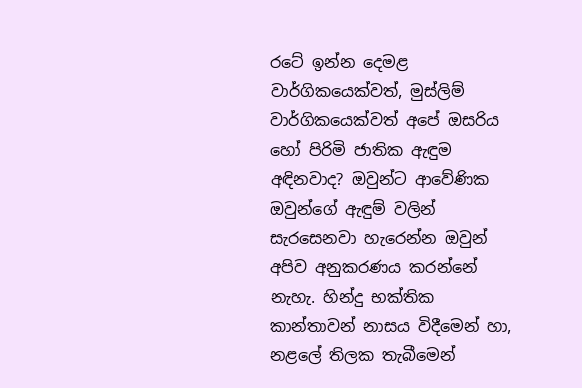රටේ ඉන්න දෙමළ වාර්ගිකයෙක්වත්, මුස්ලිම් වාර්ගිකයෙක්වත් අපේ ඔසරිය හෝ පිරිමි ජාතික ඇඳුම අඳිනවාද? ඔවුන්ට ආවේණික ඔවුන්ගේ ඇඳුම් වලින් සැරසෙනවා හැරෙන්න ඔවුන් අපිව අනුකරණය කරන්නේ නැහැ. හින්දු භක්තික කාන්තාවන් නාසය විදීමෙන් හා, නළලේ තිලක තැබීමෙන්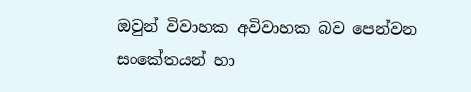ඔවුන් විවාහක අවිවාහක බව පෙන්වන සංකේතයන් හා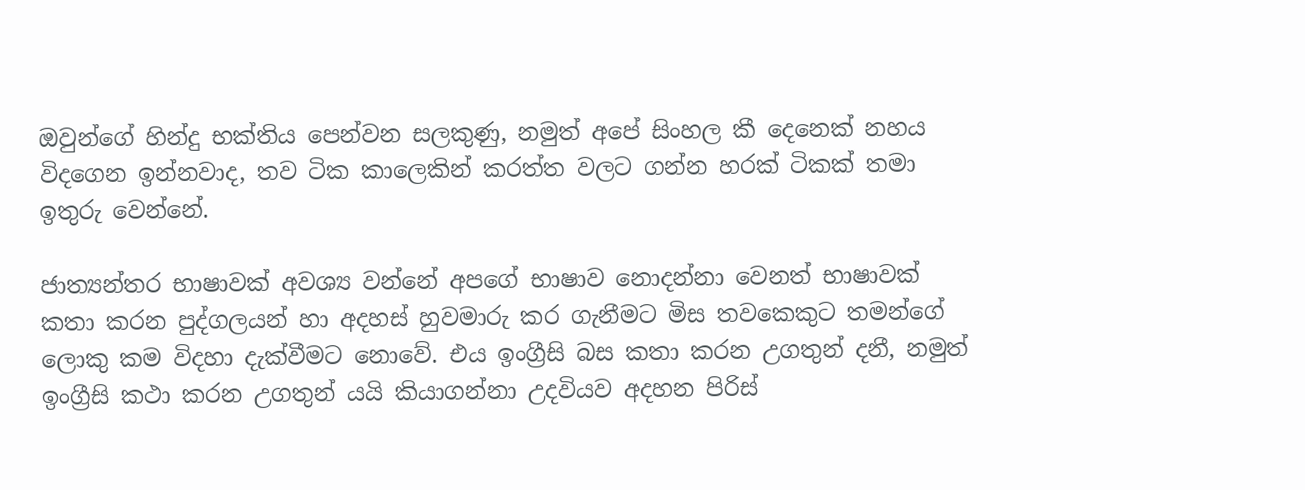ඔවුන්ගේ හින්දු භක්තිය පෙන්වන සලකුණු, නමුත් අපේ සිංහල කී දෙනෙක් නහය විදගෙන ඉන්නවාද, තව ටික කාලෙකින් කරත්ත වලට ගන්න හරක් ටිකක් තමා ඉතුරු වෙන්නේ.

ජාත්‍යන්තර භාෂාවක් අවශ්‍ය වන්නේ අපගේ භාෂාව නොදන්නා වෙනත් භාෂාවක් කතා කරන පුද්ගලයන් හා අදහස් හුවමාරු කර ගැනීමට මිස තවකෙකුට තමන්ගේ ලොකු කම විදහා දැක්වීමට ‍නොවේ. එය ඉංග්‍රීසි බස කතා කරන උගතුන් දනී, නමුත් ඉංග්‍රීසි කථා කරන උගතුන් යයි කියාගන්නා උදවියව අදහන පිරිස්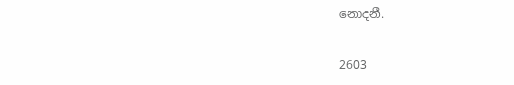නොදනී.

2603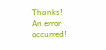Thanks!
An error occurred!